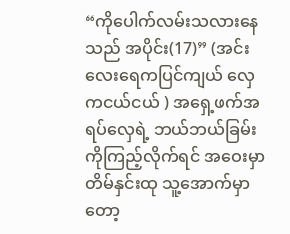“ကိုပေါက်လမ်းသလားနေသည် အပိုင်း(17)” (အင်းလေးရေကပြင်ကျယ် လှေကငယ်ငယ် ) အရှေ့ဖက်အရပ်လှေရဲ့ ဘယ်ဘယ်ခြမ်းကိုကြည့်လိုက်ရင် အဝေးမှာ တိမ်နှင်းထု သူ့အောက်မှာတော့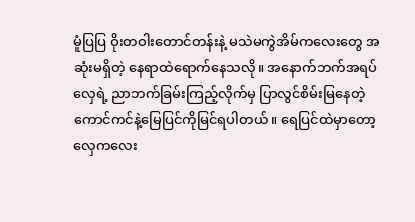မူံပြပြ ဝိုးတဝါးတောင်တန်းနဲ့ မသဲမကွဲအိမ်ကလေးတွေ အဆုံးမရှိတဲ့ နေရာထဲရောက်နေသလို။ အနောက်ဘက်အရပ် လှေရဲ့ ညာဘက်ခြမ်းကြည့်လိုက်မှ ပြာလွင်စိမ်းမြနေတဲ့ ကောင်ကင်နဲ့မြေပြင်ကိုမြင်ရပါတယ်။ ရေပြင်ထဲမှာတော့ လှေကလေး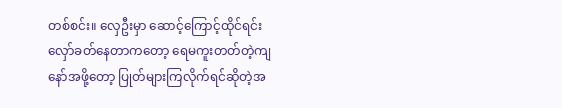တစ်စင်း။ လှေဦးမှာ ဆောင့်ကြောင့်ထိုင်ရင်းလှော်ခတ်နေတာကတော့ ရေမကူးတတ်တဲ့ကျနော်အဖို့တော့ ပြုတ်များကြလိုက်ရင်ဆိုတဲ့အ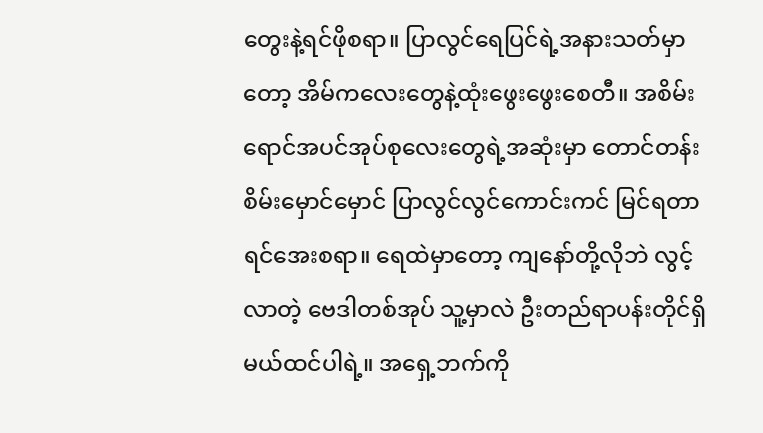တွေးနဲ့ရင်ဖိုစရာ။ ပြာလွင်ရေပြင်ရဲ့အနားသတ်မှာတော့ အိမ်ကလေးတွေနဲ့ထုံးဖွေးဖွေးစေတီ။ အစိမ်းရောင်အပင်အုပ်စုလေးတွေရဲ့အဆုံးမှာ တောင်တန်းစိမ်းမှောင်မှောင် ပြာလွင်လွင်ကောင်းကင် မြင်ရတာရင်အေးစရာ။ ရေထဲမှာတော့ ကျနော်တို့လိုဘဲ လွင့်လာတဲ့ ဗေဒါတစ်အုပ် သူ့မှာလဲ ဦးတည်ရာပန်းတိုင်ရှိမယ်ထင်ပါရဲ့။ အရှေ့ဘက်ကို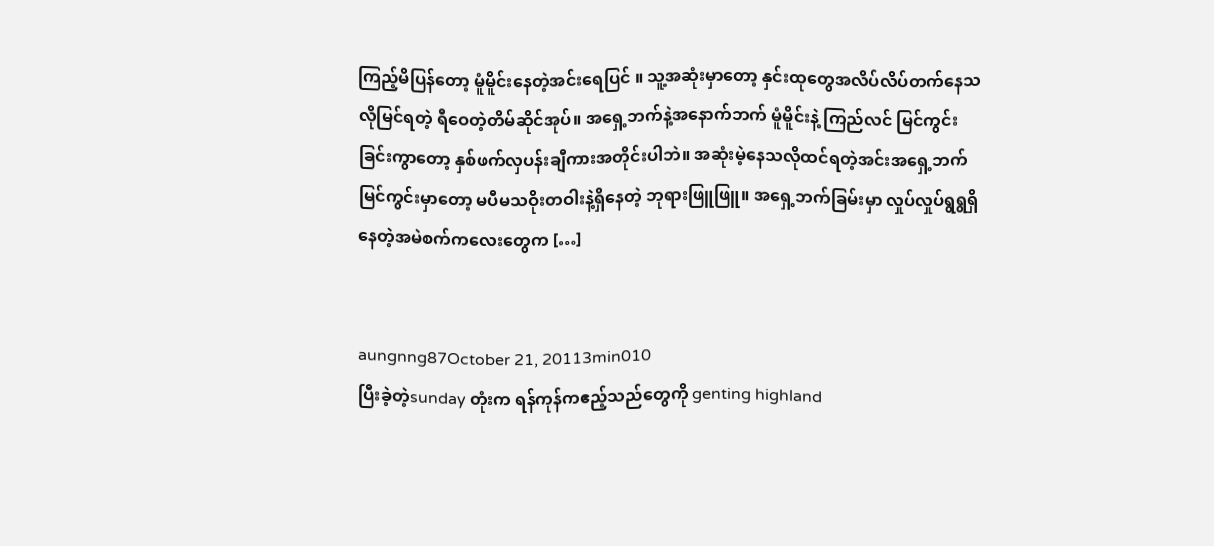ကြည့်မိပြန်တော့ မူံမိူင်းနေတဲ့အင်းရေပြင် ။ သူ့အဆုံးမှာတော့ နှင်းထုတွေအလိပ်လိပ်တက်နေသလိုမြင်ရတဲ့ ရီဝေတဲ့တိမ်ဆိုင်အုပ်။ အရှေ့ဘက်နဲ့အနောက်ဘက် မူံမိူင်းနဲ့ ကြည်လင် မြင်ကွင်းခြင်းကွာတော့ နှစ်ဖက်လှပန်းချီကားအတိုင်းပါဘဲ။ အဆုံးမဲ့နေသလိုထင်ရတဲ့အင်းအရှေ့ဘက်မြင်ကွင်းမှာတော့ မပီမသဝိုးတဝါးနဲ့ရှိနေတဲ့ ဘုရားဖြူဖြူ။ အရှေ့ဘက်ခြမ်းမှာ လှုပ်လှုပ်ရွရွရှိနေတဲ့အမဲစက်ကလေးတွေက […]


aungnng87October 21, 20113min010
ပြီးခဲ့တဲ့sunday တုံးက ရန်ကုန်ကဧည့်သည်တွေကို genting highland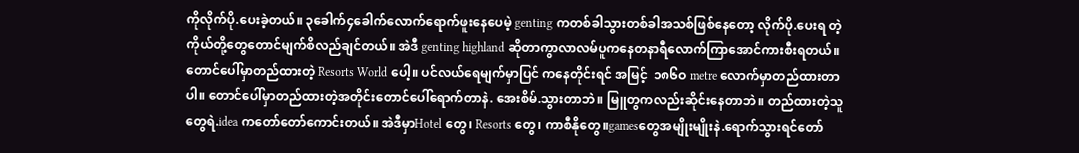ကိုလိုက်ပို.ပေးခဲ့တယ်။ ၃ခေါက်၄ခေါက်လောက်ရောက်ဖူးနေပေမဲ့ genting ကတစ်ခါသွားတစ်ခါအသစ်ဖြစ်နေတော့ လိုက်ပို.ပေးရ တဲ့ကိုယ်တို့တွေတောင်မျက်စိလည်ချင်တယ်။ အဲဒီ genting highland ဆိုတာကွာလာလမ်ပူကနေတနာရီလောက်ကြာအောင်ကားစီးရတယ်။တောင်ပေါ်မှာတည်ထားတဲ့ Resorts World ပေါ့။ ပင်လယ်ရေမျက်မှာပြင် ကနေတိုင်းရင် အမြင့်  ၁၈၆ဝ metre လောက်မှာတည်ထားတာပါ။ တောင်ပေါ်မှာတည်ထားတဲ့အတိုင်းတောင်ပေါ်ရောက်တာနဲ. အေးစိမ်.သွားတာဘဲ။ မြူတွကလည်းဆိုင်းနေတာဘဲ။ တည်ထားတဲ့သူတွေရဲ.idea ကတော်တော်ကောင်းတယ်။ အဲဒီမှာHotel တွေ၊ Resorts တွေ၊ ကာစီနိုတွေ။gamesတွေအမျိုးမျိုးနဲ.ရောက်သွားရင်တော်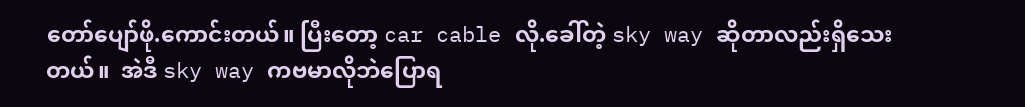တော်ပျော်ဖို.ကောင်းတယ်။ ပြီးတော့ car cable လို.ခေါ်တဲ့ sky way ဆိုတာလည်းရှိသေးတယ်။  အဲဒီ sky way ကဗမာလိုဘဲပြောရ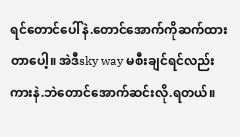ရင်တောင်ပေါ်နဲ.တောင်အောက်ကိုဆက်ထားတာပေါ့။ အဲဒီsky way မစီးချင်ရင်လည်း ကားနဲ.ဘဲတောင်အောက်ဆင်းလို.ရတယ်။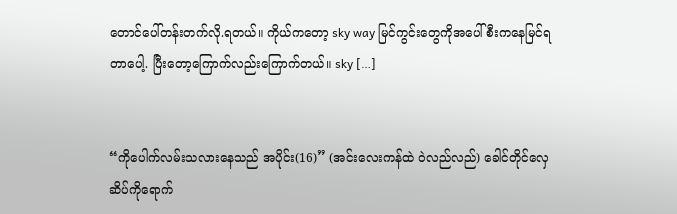တောင်ပေါ်တန်းတက်လို.ရတယ်။ ကိုယ်ကတော့ sky way မြင်ကွင်းတွေကိုအပေါ်စီးကနေမြင်ရတာပေါ့. ပြီးတော့ကြောက်လည်းကြောက်တယ်။ sky […]


“ကိုပေါက်လမ်းသလားနေသည် အပိုင်း(16)” (အင်းလေးကန်ထဲ ဝဲလည်လည်) ခေါင်တိုင်လှေဆိပ်ကိုရောက်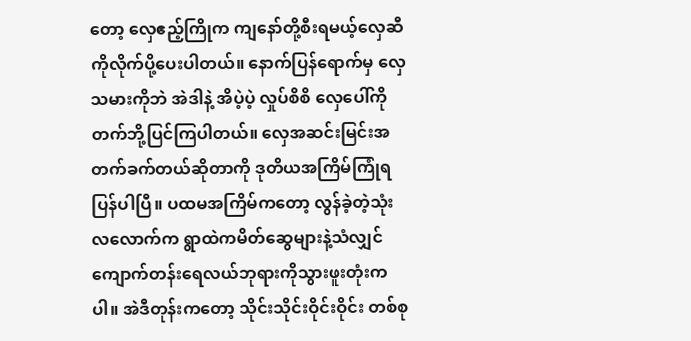တော့ လှေဧည့်ကြိုက ကျနော်တို့စီးရမယ့်လှေဆီကိုလိုက်ပို့ပေးပါတယ်။ နောက်ပြန်ရောက်မှ လှေသမားကိုဘဲ အဲဒါနဲ့ အိပဲ့ပဲ့ လှုပ်စိစိ လှေပေါ်ကိုတက်ဘို့ပြင်ကြပါတယ်။ လှေအဆင်းမြင်းအတက်ခက်တယ်ဆိုတာကို ဒုတိယအကြိမ်ကြုံရပြန်ပါပြီ။ ပထမအကြိမ်ကတော့ လွန်ခဲ့တဲ့သုံးလလောက်က ရွာထဲကမိတ်ဆွေများနဲ့သံလျှင်ကျောက်တန်းရေလယ်ဘုရားကိုသွားဖူးတုံးကပါ။ အဲဒီတုန်းကတော့ သိုင်းသိုင်းဝိုင်းဝိုင်း တစ်စု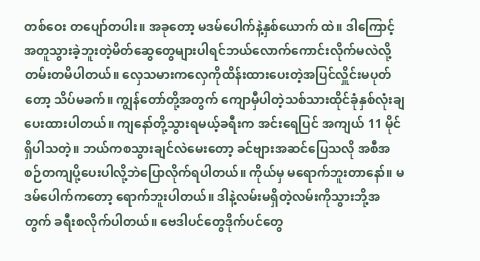တစ်ဝေး တပျော်တပါး။ အခုတော့ မဒမ်ပေါက်နဲ့နှစ်ယောက် ထဲ။ ဒါကြောင့်အတူသွားခဲ့ဘူးတဲ့မိတ်ဆွေတွေများပါရင်ဘယ်လောက်ကောင်းလိုက်မလဲလို့တမ်းတမိပါတယ်။ လှေသမားကလှေကိုထိန်းထားပေးတဲ့အပြင်လှိူင်းမပုတ်တော့ သိပ်မခက်။ ကျွန်တော်တို့အတွက် ကျောမှီပါတဲ့သစ်သားထိုင်ခုံနှစ်လုံးချပေးထားပါတယ်။ ကျနော်တို့သွားရမယ့်ခရီးက အင်းရေပြင် အကျယ် 11 မိုင်ရှိပါသတဲ့။ ဘယ်ကစသွားချင်လဲမေးတော့ ခင်ဗျားအဆင်ပြေသလို အစီအစဉ်တကျပို့ပေးပါလို့ဘဲပြောလိုက်ရပါတယ်။ ကိုယ်မှ မရောက်ဘူးတာနော်။ မဒမ်ပေါက်ကတော့ ရောက်ဘူးပါတယ်။ ဒါနဲ့လမ်းမရှိတဲ့လမ်းကိုသွားဘို့အတွက် ခရီးစလိုက်ပါတယ်။ ဗေဒါပင်တွေဒိုက်ပင်တွေ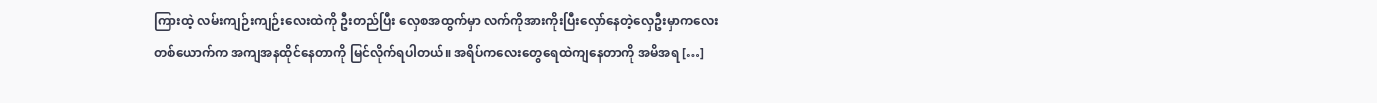ကြားထဲ့ လမ်းကျဉ်းကျဉ်းလေးထဲကို ဦးတည်ပြီး လှေစအထွက်မှာ လက်ကိုအားကိုးပြီးလှော်နေတဲ့လှေဦးမှာကလေးတစ်ယောက်က အကျအနထိုင်နေတာကို မြင်လိုက်ရပါတယ်။ အရိပ်ကလေးတွေရေထဲကျနေတာကို အမိအရ […]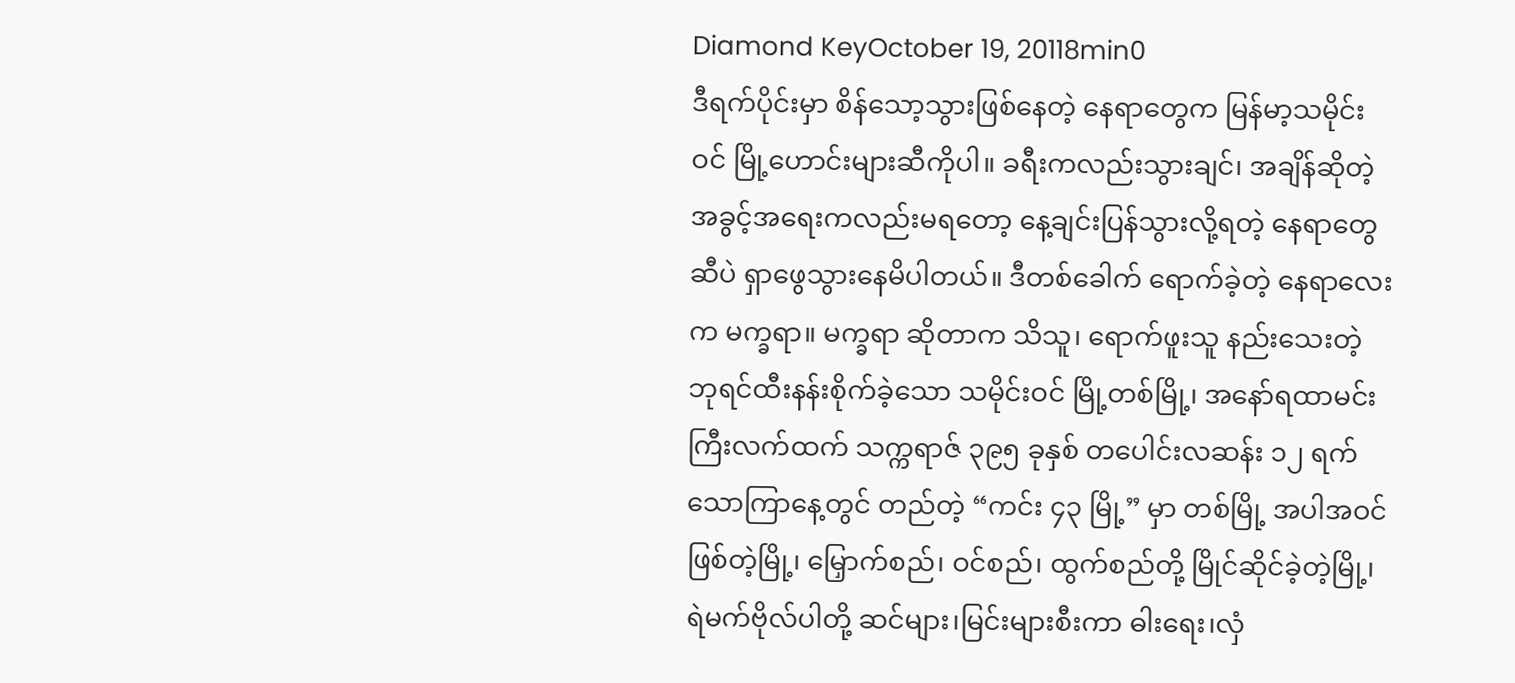Diamond KeyOctober 19, 20118min0
ဒီရက်ပိုင်းမှာ စိန်သော့သွားဖြစ်နေတဲ့ နေရာတွေက မြန်မာ့သမိုင်းဝင် မြို့ဟောင်းများဆီကိုပါ။ ခရီးကလည်းသွားချင်၊ အချိန်ဆိုတဲ့ အခွင့်အရေးကလည်းမရတော့ နေ့ချင်းပြန်သွားလို့ရတဲ့ နေရာတွေဆီပဲ ရှာဖွေသွားနေမိပါတယ်။ ဒီတစ်ခေါက် ရောက်ခဲ့တဲ့ နေရာလေးက မက္ခရာ။ မက္ခရာ ဆိုတာက သိသူ၊ ရောက်ဖူးသူ နည်းသေးတဲ့ ဘုရင်ထီးနန်းစိုက်ခဲ့သော သမိုင်းဝင် မြို့တစ်မြို့၊ အနော်ရထာမင်းကြီးလက်ထက် သက္ကရာဇ် ၃၉၅ ခုနှစ် တပေါင်းလဆန်း ၁၂ ရက် သောကြာနေ့တွင် တည်တဲ့ “ကင်း ၄၃ မြို့” မှာ တစ်မြို့ အပါအဝင်ဖြစ်တဲ့မြို့၊ မြှောက်စည်၊ ဝင်စည်၊ ထွက်စည်တို့ မြိုင်ဆိုင်ခဲ့တဲ့မြို့၊ ရဲမက်ဗိုလ်ပါတို့ ဆင်များ၊မြင်းများစီးကာ ဓါးရေး၊လှံ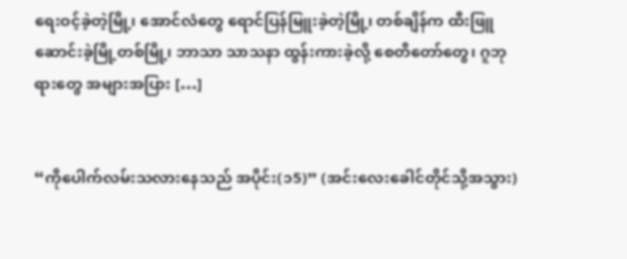ရေးဝင့်ခဲ့တဲ့မြို့၊ အောင်လံတွေ ရောင်ပြန်မြူးခဲ့တဲ့မြို့၊ တစ်ချိန်က ထီးဖြူဆောင်းခဲ့မြို့တစ်မြို့၊ ဘာသာ သာသနာ ထွန်းကားခဲ့လို့ စေတီတော်တွေ၊ ဂူဘုရားတွေ အများအပြား […]


“ကိုပေါက်လမ်းသလားနေသည် အပိုင်း(၁5)” (အင်းလေးခေါင်တိုင်သို့အသွား)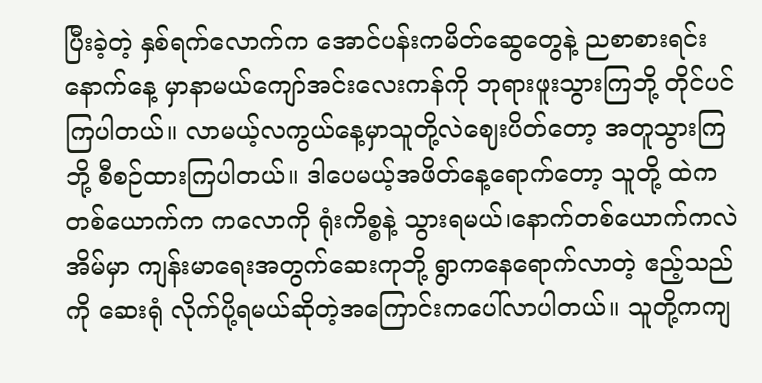ပြီးခဲ့တဲ့ နှစ်ရက်လောက်က အောင်ပန်းကမိတ်ဆွေတွေနဲ့ ညစာစားရင်းနောက်နေ့ မှာနာမယ်ကျော်အင်းလေးကန်ကို ဘုရားဖူးသွားကြဘို့ တိုင်ပင်ကြပါတယ်။ လာမယ့်လကွယ်နေ့မှာသူတို့လဲဈေးပိတ်တော့ အတူသွားကြဘို့ စီစဉ်ထားကြပါတယ်။ ဒါပေမယ့်အဖိတ်နေ့ရောက်တော့ သူတို့ ထဲက တစ်ယောက်က ကလောကို ရုံးကိစ္စနဲ့ သွားရမယ်၊နောက်တစ်ယောက်ကလဲ အိမ်မှာ ကျန်းမာရေးအတွက်ဆေးကုဘို့ ရွာကနေရောက်လာတဲ့ ဧည့်သည်ကို ဆေးရုံ လိုက်ပို့ရမယ်ဆိုတဲ့အကြောင်းကပေါ်လာပါတယ်။ သူတို့ကကျ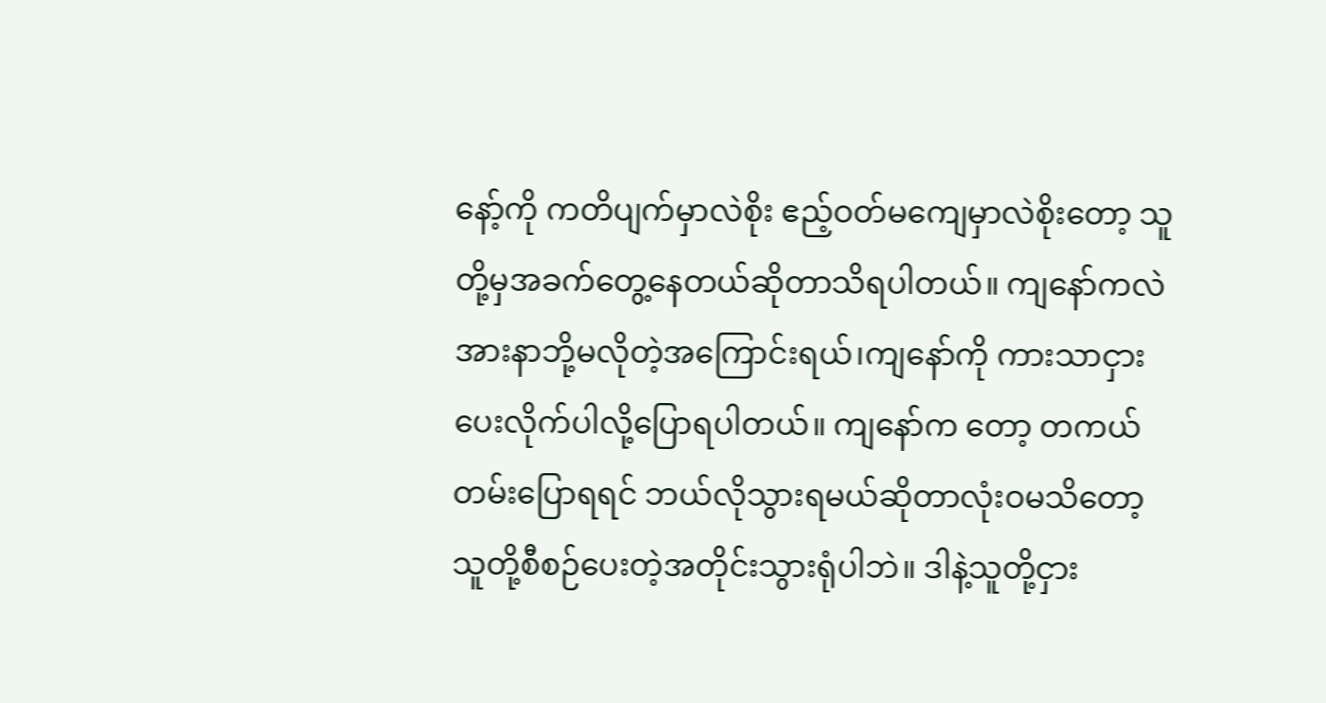နော့်ကို ကတိပျက်မှာလဲစိုး ဧည့်ဝတ်မကျေမှာလဲစိုးတော့ သူတို့မှအခက်တွေ့နေတယ်ဆိုတာသိရပါတယ်။ ကျနော်ကလဲ အားနာဘို့မလိုတဲ့အကြောင်းရယ်၊ကျနော်ကို ကားသာငှားပေးလိုက်ပါလို့ပြောရပါတယ်။ ကျနော်က တော့ တကယ်တမ်းပြောရရင် ဘယ်လိုသွားရမယ်ဆိုတာလုံးဝမသိတော့ သူတို့စီစဉ်ပေးတဲ့အတိုင်းသွားရုံပါဘဲ။ ဒါနဲ့သူတို့ငှား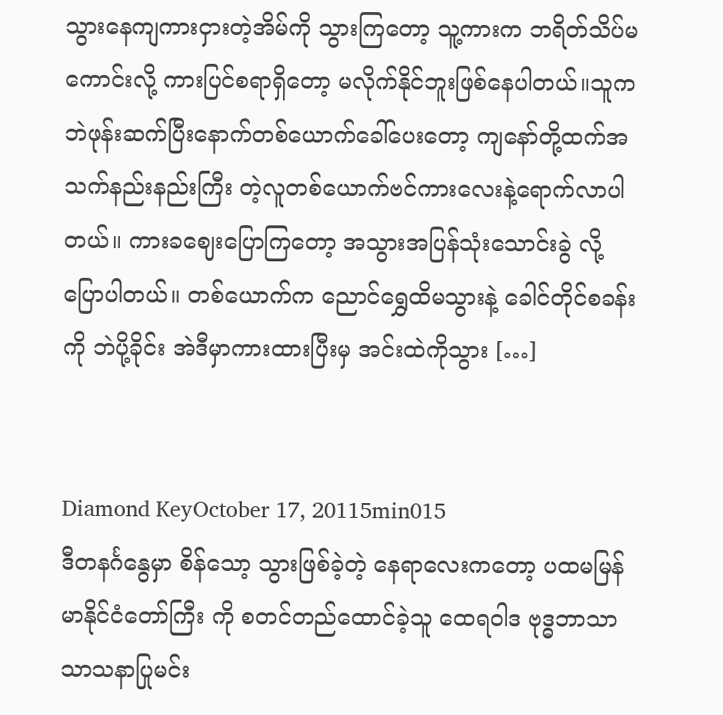သွားနေကျကားငှားတဲ့အိမ်ကို သွားကြတော့ သူ့ကားက ဘရိတ်သိပ်မကောင်းလို့ ကားပြင်စရာရှိတော့ မလိုက်နိုင်ဘူးဖြစ်နေပါတယ်။သူကဘဲဖုန်းဆက်ပြီးနောက်တစ်ယောက်ခေါ်ပေးတော့ ကျနော်တို့ထက်အသက်နည်းနည်းကြီး တဲ့လူတစ်ယောက်ဗင်ကားလေးနဲ့ရောက်လာပါတယ်။ ကားခဈေးပြောကြတော့ အသွားအပြန်သုံးသောင်းခွဲ လို့ပြောပါတယ်။ တစ်ယောက်က ညောင်ရွှေထိမသွားနဲ့ ခေါင်တိုင်စခန်းကို ဘဲပို့ခိုင်း အဲဒီမှာကားထားပြီးမှ အင်းထဲကိုသွား […]


Diamond KeyOctober 17, 20115min015
ဒီတနင်္ဂနွေမှာ စိန်သော့ သွားဖြစ်ခဲ့တဲ့ နေရာလေးကတော့ ပထမမြန်မာနိုင်ငံတော်ကြီး ကို စတင်တည်ထောင်ခဲ့သူ ထေရဝါဒ ဗုဒ္ဓဘာသာ သာသနာပြုမင်း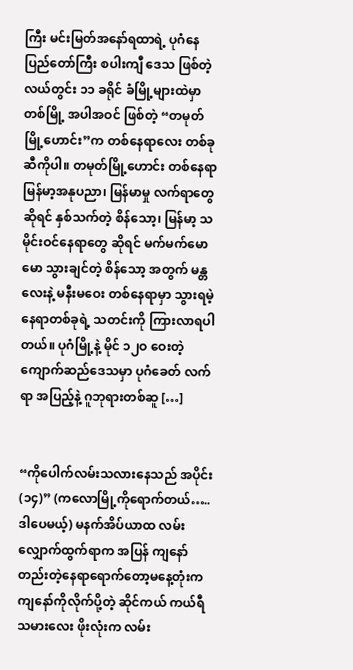ကြီး မင်းမြတ်အနော်ရထာရဲ့ ပုဂံနေပြည်တော်ကြီး စပါးကျီ ဒေသ ဖြစ်တဲ့ လယ်တွင်း ၁၁ ခရိုင် ခံမြို့များထဲမှာ တစ်မြို့ အပါအဝင် ဖြစ်တဲ့ “တမုတ်မြို့ဟောင်း”က တစ်နေရာလေး တစ်ခုဆီကိုပါ။ တမုတ်မြို့ဟောင်း တစ်နေရာ မြန်မာ့အနုပညာ၊ မြန်မာမှု လက်ရာတွေဆိုရင် နှစ်သက်တဲ့ စိန်သော့၊ မြန်မာ့ သမိုင်းဝင်နေရာတွေ ဆိုရင် မက်မက်မောမော သွားချင်တဲ့ စိန်သော့ အတွက် မန္တလေးနဲ့ မနီးမဝေး တစ်နေရာမှာ သွားရမဲ့ နေရာတစ်ခုရဲ့ သတင်းကို ကြားလာရပါတယ်။ ပုဂံမြို့နဲ့ မိုင် ၁၂ဝ ဝေးတဲ့ ကျောက်ဆည်ဒေသမှာ ပုဂံခေတ် လက်ရာ အပြည့်နဲ့ ဂူဘုရားတစ်ဆူ […]


“ကိုပေါက်လမ်းသလားနေသည် အပိုင်း(၁၄)” (ကလောမြို့ကိုရောက်တယ်…..ဒါပေမယ့်) မနက်အိပ်ယာထ လမ်းလျှောက်ထွက်ရာက အပြန် ကျနော်တည်းတဲ့နေရာရောက်တော့မနေ့တုံးက ကျနော်ကိုလိုက်ပို့တဲ့ ဆိုင်ကယ် ကယ်ရီသမားလေး ဖိုးလုံးက လမ်း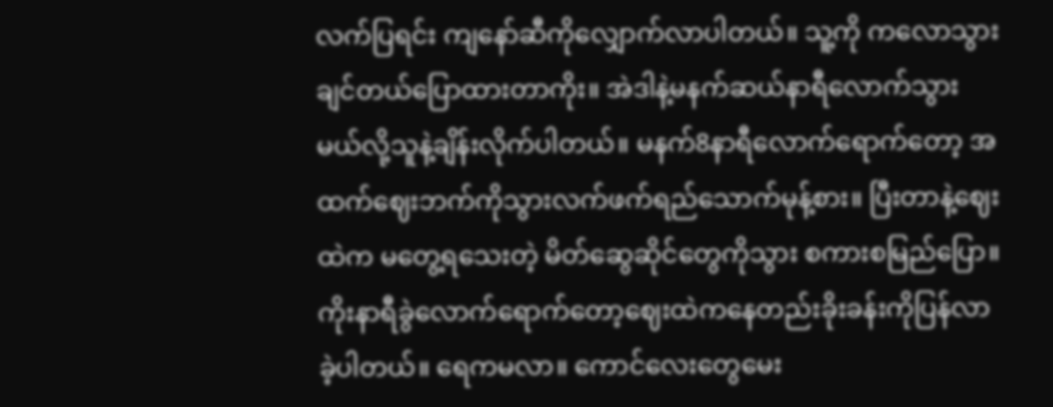လက်ပြရင်း ကျနော်ဆီကိုလျှောက်လာပါတယ်။ သူ့ကို ကလောသွားချင်တယ်ပြောထားတာကိုး။ အဲဒါနဲ့မနက်ဆယ်နာရီလောက်သွားမယ်လို့သူနဲ့ချိန်းလိုက်ပါတယ်။ မနက်8နာရီလောက်ရောက်တော့ အထက်ဈေးဘက်ကိုသွားလက်ဖက်ရည်သောက်မုန့်စား။ ပြီးတာနဲ့ဈေးထဲက မတွေ့ရသေးတဲ့ မိတ်ဆွေဆိုင်တွေကိုသွား စကားစမြည်ပြော။ ကိုးနာရီခွဲလောက်ရောက်တော့ဈေးထဲကနေတည်းခိုးခန်းကိုပြန်လာခဲ့ပါတယ်။ ရေကမလာ။ ကောင်လေးတွေမေး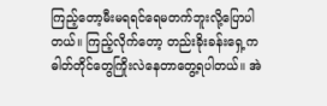ကြည့်တော့မီးမရရင်ရေမတက်ဘူးလို့ပြောပါတယ်။ ကြည့်လိုက်တော့ တည်းခိုးခန်းရှေ့က ဓါတ်တိုင်တွေကြိုးလဲနေတာတွေ့ရပါတယ်။ အဲ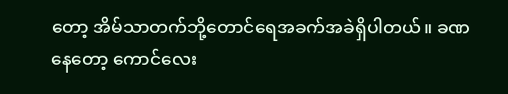တော့ အိမ်သာတက်ဘို့တောင်ရေအခက်အခဲရှိပါတယ်။ ခဏနေတော့ ကောင်လေး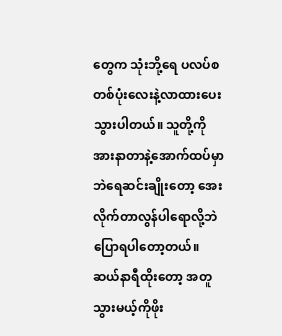တွေက သုံးဘို့ရေ ပလပ်စတစ်ပုံးလေးနဲ့လာထားပေးသွားပါတယ်။ သူတို့ကိုအားနာတာနဲ့အောက်ထပ်မှာဘဲရေဆင်းချိုးတော့ အေးလိုက်တာလွန်ပါရောလို့ဘဲပြောရပါတော့တယ်။ ဆယ်နာရီထိုးတော့ အတူသွားမယ့်ကိုဖိုး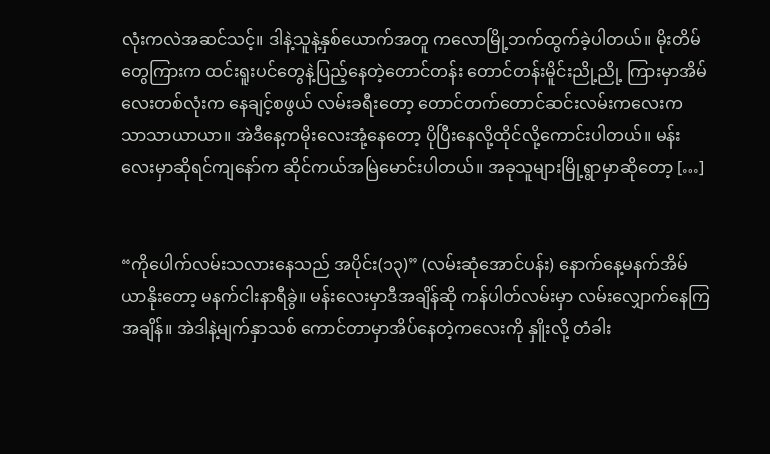လုံးကလဲအဆင်သင့်။ ဒါနဲ့သူနဲ့နှစ်ယောက်အတူ ကလောမြို့ဘက်ထွက်ခဲ့ပါတယ်။ မိုးတိမ်တွေကြားက ထင်းရူးပင်တွေနဲ့ပြည့်နေတဲ့တောင်တန်း တောင်တန်းမိူင်းညို့ညို့ ကြားမှာအိမ်လေးတစ်လုံးက နေချင့်စဖွယ် လမ်းခရီးတော့ တောင်တက်တောင်ဆင်းလမ်းကလေးက သာသာယာယာ။ အဲဒီနေ့ကမိုးလေးအုံ့နေတော့ ပိုပြီးနေလို့ထိုင်လို့ကောင်းပါတယ်။ မန်းလေးမှာဆိုရင်ကျနော်က ဆိုင်ကယ်အမြဲမောင်းပါတယ်။ အခုသူများမြို့ရွာမှာဆိုတော့ […]


“ကိုပေါက်လမ်းသလားနေသည် အပိုင်း(၁၃)” (လမ်းဆုံအောင်ပန်း) နောက်နေ့မနက်အိမ်ယာနိုးတော့ မနက်ငါးနာရီခွဲ။ မန်းလေးမှာဒီအချိန်ဆို ကန်ပါတ်လမ်းမှာ လမ်းလျှောက်နေကြအချိန်။ အဲဒါနဲ့မျက်နှာသစ် ကောင်တာမှာအိပ်နေတဲ့ကလေးကို နှိူးလို့ တံခါး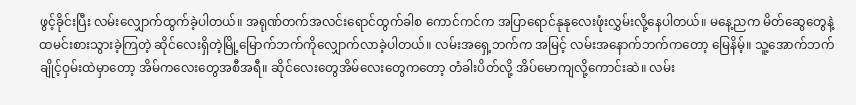ဖွင့်ခိုင်းပြီး လမ်းလျှောက်ထွက်ခဲ့ပါတယ်။ အရုဏ်တက်အလင်းရောင်ထွက်ခါစ ကောင်ကင်က အပြာရောင်နုနုလေးဖုံးလွှမ်းလို့နေပါတယ်။ မနေ့ညက မိတ်ဆွေတွေနဲ့ထမင်းစားသွားခဲ့ကြတဲ့ ဆိုင်လေးရှိတဲ့မြို့မြောက်ဘက်ကိုလျှောက်လာခဲ့ပါတယ်။ လမ်းအရှေ့ဘက်က အမြင့် လမ်းအနောက်ဘက်ကတော့ မြေနိမ့်။ သူ့အောက်ဘက်ချိုင့်ဝှမ်းထဲမှာတော့ အိမ်ကလေးတွေအစီအရီ။ ဆိုင်လေးတွေအိမ်လေးတွေကတော့ တံခါးပိတ်လို့ အိပ်မောကျလို့ကောင်းဆဲ။ လမ်း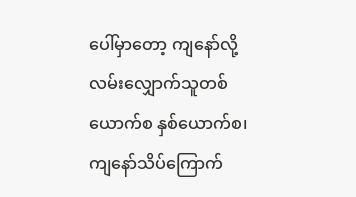ပေါ်မှာတော့ ကျနော်လို့လမ်းလျှောက်သူတစ်ယောက်စ နှစ်ယောက်စ၊ ကျနော်သိပ်ကြောက်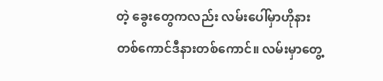တဲ့ ခွေးတွေကလည်း လမ်းပေါ်မှာဟိုနားတစ်ကောင်ဒီနားတစ်ကောင်။ လမ်းမှာတွေ့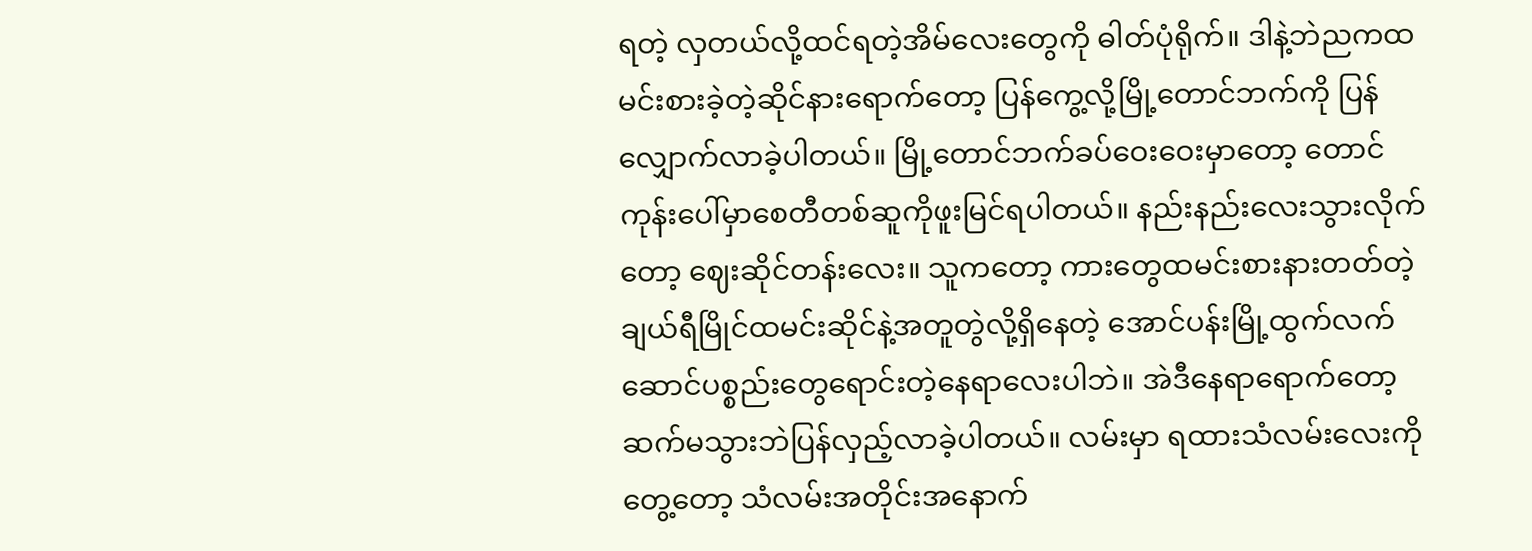ရတဲ့ လှတယ်လို့ထင်ရတဲ့အိမ်လေးတွေကို ဓါတ်ပုံရိုက်။ ဒါနဲ့ဘဲညကထမင်းစားခဲ့တဲ့ဆိုင်နားရောက်တော့ ပြန်ကွေ့လို့မြို့တောင်ဘက်ကို ပြန်လျှောက်လာခဲ့ပါတယ်။ မြို့တောင်ဘက်ခပ်ဝေးဝေးမှာတော့ တောင်ကုန်းပေါ်မှာစေတီတစ်ဆူကိုဖူးမြင်ရပါတယ်။ နည်းနည်းလေးသွားလိုက်တော့ ဈေးဆိုင်တန်းလေး။ သူကတော့ ကားတွေထမင်းစားနားတတ်တဲ့ချယ်ရီမြိုင်ထမင်းဆိုင်နဲ့အတူတွဲလို့ရှိနေတဲ့ အောင်ပန်းမြို့ထွက်လက်ဆောင်ပစ္စည်းတွေရောင်းတဲ့နေရာလေးပါဘဲ။ အဲဒီနေရာရောက်တော့ ဆက်မသွားဘဲပြန်လှည့်လာခဲ့ပါတယ်။ လမ်းမှာ ရထားသံလမ်းလေးကိုတွေ့တော့ သံလမ်းအတိုင်းအနောက်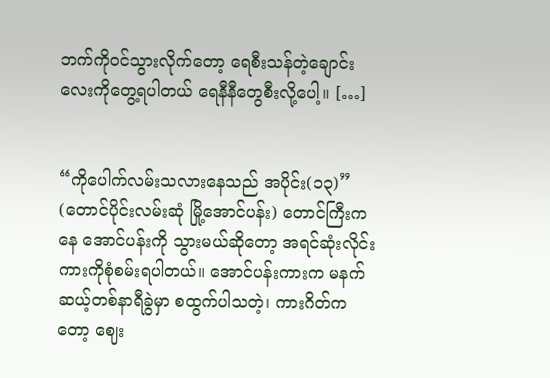ဘက်ကိုဝင်သွားလိုက်တော့ ရေစီးသန်တဲ့ချောင်းလေးကိုတွေ့ရပါတယ် ရေနီနီတွေစီးလို့ပေါ့။ […]


“ကိုပေါက်လမ်းသလားနေသည် အပိုင်း(၁၃)” (တောင်ပိုင်းလမ်းဆုံ မြို့အောင်ပန်း) တောင်ကြီးကနေ အောင်ပန်းကို သွားမယ်ဆိုတော့ အရင်ဆုံးလိုင်းကားကိုစုံစမ်းရပါတယ်။ အောင်ပန်းကားက မနက် ဆယ့်တစ်နာရီခွဲမှာ စထွက်ပါသတဲ့၊ ကားဂိတ်ကတော့ ဈေး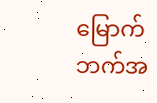မြောက်ဘက်အ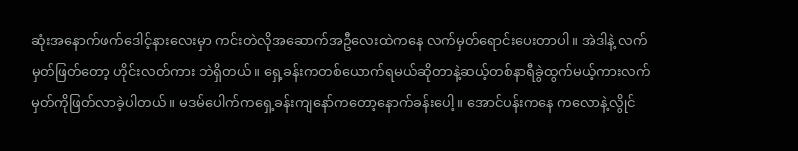ဆုံးအနောက်ဖက်ဒေါင့်နားလေးမှာ ကင်းတဲလိုအဆောက်အဦလေးထဲကနေ လက်မှတ်ရောင်းပေးတာပါ။ အဲဒါနဲ့ လက်မှတ်ဖြတ်တော့ ဟိုင်းလတ်ကား ဘဲရှိတယ်။ ရှေ့ခန်းကတစ်ယောက်ရမယ်ဆိုတာနဲ့ဆယ့်တစ်နာရီခွဲထွက်မယ့်ကားလက်မှတ်ကိုဖြတ်လာခဲ့ပါတယ်။ မဒမ်ပေါက်ကရှေ့ခန်းကျနော်ကတော့နောက်ခန်းပေါ့။ အောင်ပန်းကနေ ကလောနဲ့လွိုင်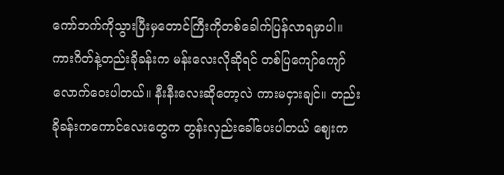ကော်ဘက်ကိုသွားပြီးမှတောင်ကြီးကိုတစ်ခေါက်ပြန်လာရမှာပါ။ ကားဂိတ်နဲ့တည်းခိုခန်းက မန်းလေးလိုဆိုရင် တစ်ပြကျော်ကျော်လောက်ဝေးပါတယ်။ နီးနီးလေးဆိုတော့လဲ ကားမငှားချင်။ တည်းခိုခန်းကကောင်လေးတွေက တွန်းလှည်းခေါ်ပေးပါတယ် ဈေးက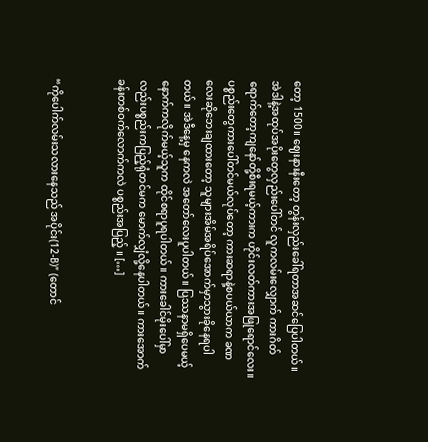တော့ 1500။ ဈေးနားနီးတော့ တွန်းလှည်းခေါ်ရတာအဆင်ပြေပါတယ်။ အဲဒါနဲ့အထုပ်အပိုးတွေလှည်းပေါ်တင် လူကလမ်းလျှောက် ကားဂိတ်ရောက်တော့ကျနော်တို့စီးရမယ့်ကားက ဟိုင်းလတ်ကားအဖြုရောင်လေး။ ပစ္စည်းတွေကားပေါ်တင်မယ်လုပ်တော့ ကားဆရာနဲ့စပယ်ယာက ခဏလေးဆိုဘေးချထားတော့ သူများအိမ်အရိပ်အောက်မှာသွားခိုနေရပါတယ်။ အဲဒီနေ့မှ နေကလဲ အတော်လေးပူပါတယ်။ ပြဿနာမရှိပေမယ့် နောက်ကလိုက်မယ့်သူက ထိုင်စရာပူရပါတယ်။ ကားခေါင်မိုးပေါ်မှာလည်းပစ္စည်းကပြည့်ရုံတင်မက မောက်လျှံလို့နေပါတယ်။ ကားအောက်ခန်းတစ်ဝက်လောက်ကလဲ ပစ္စည်းအပြည့် ။ […]


“ကိုပေါက်လမ်းသလားနေသည် အပိုင်း(12-B)” (တောင်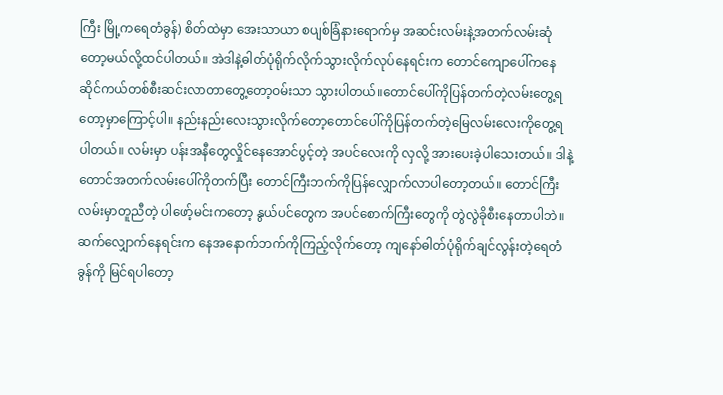ကြီး မြို့ကရေတံခွန်) စိတ်ထဲမှာ အေးသာယာ စပျစ်ခြံနားရောက်မှ အဆင်းလမ်းနဲ့အတက်လမ်းဆုံတော့မယ်လို့ထင်ပါတယ်။ အဲဒါနဲ့ဓါတ်ပုံရိုက်လိုက်သွားလိုက်လုပ်နေရင်းက တောင်ကျောပေါ်ကနေ ဆိုင်ကယ်တစ်စီးဆင်းလာတာတွေ့တော့ဝမ်းသာ သွားပါတယ်။တောင်ပေါ်ကိုပြန်တက်တဲ့လမ်းတွေ့ရတော့မှာကြောင့်ပါ။ နည်းနည်းလေးသွားလိုက်တော့တောင်ပေါ်ကိုပြန်တက်တဲ့မြေလမ်းလေးကိုတွေ့ရပါတယ်။ လမ်းမှာ ပန်းအနီတွေလှိုင်နေအောင်ပွင့်တဲ့ အပင်လေးကို လှလို့ အားပေးခဲ့ပါသေးတယ်။ ဒါနဲ့တောင်အတက်လမ်းပေါ်ကိုတက်ပြီး တောင်ကြီးဘက်ကိုပြန်လျှောက်လာပါတော့တယ်။ တောင်ကြီးလမ်းမှာတူညီတဲ့ ပါဖော့်မင်းကတော့ နွယ်ပင်တွေက အပင်စောက်ကြီးတွေကို တွဲလွဲခိုစီးနေတာပါဘဲ။ ဆက်လျှောက်နေရင်းက နေအနောက်ဘက်ကိုကြည့်လိုက်တော့ ကျနော်ဓါတ်ပုံရိုက်ချင်လွန်းတဲ့ရေတံခွန်ကို မြင်ရပါတော့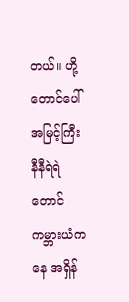တယ်။ ဟို့တောင်ပေါ်အမြင့်ကြီး နီနီရဲရဲတောင်ကမ္ဘားယံကနေ အရှိန်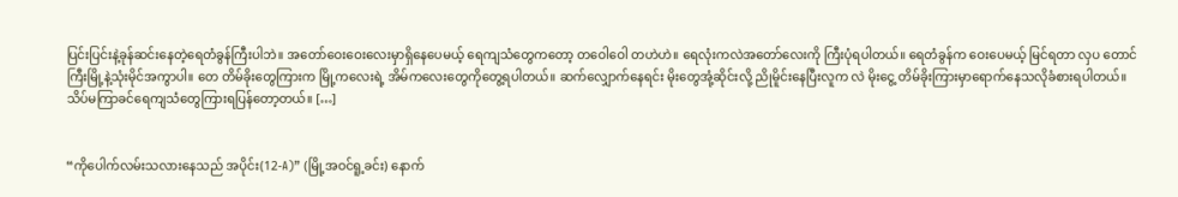ပြင်းပြင်းနဲ့ခုန်ဆင်းနေတဲ့ရေတံခွန်ကြီးပါဘဲ။ အတော်ဝေးဝေးလေးမှာရှိနေပေမယ့် ရေကျသံတွေကတော့ တဝေါဝေါ တဟဲဟဲ။ ရေလုံးကလဲအတော်လေးကို ကြီးပုံရပါတယ်။ ရေတံခွန်က ဝေးပေမယ့် မြင်ရတာ လှပ တောင်ကြီးမြို့နဲ့သုံးမိုင်အကွာပါ။ တေ တိမ်ခိုးတွေကြားက မြို့ကလေးရဲ့ အိမ်ကလေးတွေကိုတွေ့ရပါတယ်။ ဆက်လျှောက်နေရင်း မိုးတွေအုံ့ဆိုင်းလို့ ညိုမိူင်းနေပြီးလူက လဲ မိုးငွေ့ တိမ်ခိုးကြားမှာရောက်နေသလိုခံစားရပါတယ်။ သိပ်မကြာခင်ရေကျသံတွေကြားရပြန်တော့တယ်။ […]


“ကိုပေါက်လမ်းသလားနေသည် အပိုင်း(12-A)” (မြို့အဝင်ရူ့ခင်း) နောက်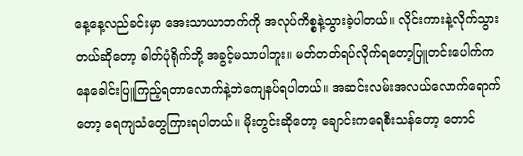နေ့နေ့လည်ခင်းမှာ အေးသာယာဘက်ကို အလုပ်ကိစ္စနဲ့သွားခဲ့ပါတယ်။ လိုင်းကားနဲ့လိုက်သွားတယ်ဆိုတော့ ဓါတ်ပုံရိုက်ဘို့ အခွင့်မသာပါဘူး။ မတ်တတ်ရပ်လိုက်ရတော့ပြူတင်းပေါက်ကနေခေါင်းပြူကြည့်ရတာလောက်နဲ့ဘဲကျေနပ်ရပါတယ်။ အဆင်းလမ်းအလယ်လောက်ရောက်တော့ ရေကျသံတွေကြားရပါတယ်။ မိုးတွင်းဆိုတော့ ချောင်းကရေစီးသန်တော့ တောင်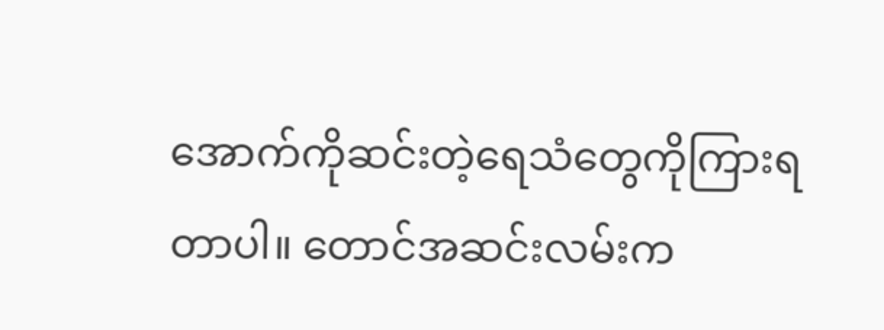အောက်ကိုဆင်းတဲ့ရေသံတွေကိုကြားရတာပါ။ တောင်အဆင်းလမ်းက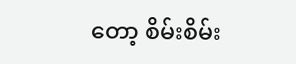တော့ စိမ်းစိမ်း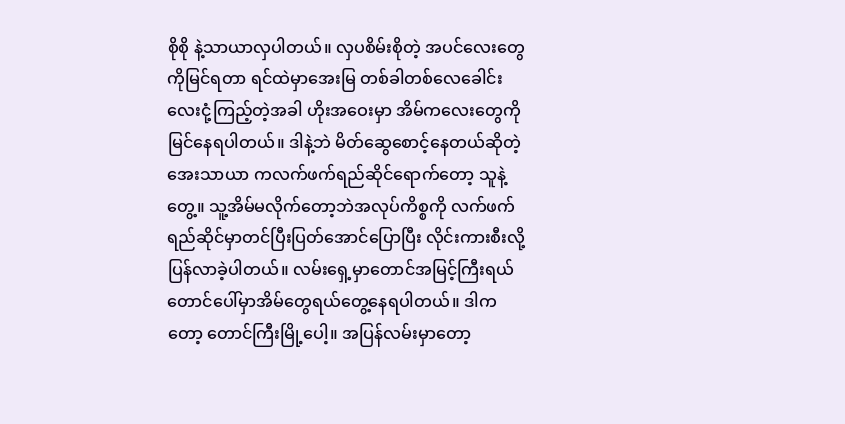စိုစို နဲ့သာယာလှပါတယ်။ လှပစိမ်းစိုတဲ့ အပင်လေးတွေကိုမြင်ရတာ ရင်ထဲမှာအေးမြ တစ်ခါတစ်လေခေါင်းလေးငုံ့ကြည့်တဲ့အခါ ဟိုးအဝေးမှာ အိမ်ကလေးတွေကိုမြင်နေရပါတယ်။ ဒါနဲ့ဘဲ မိတ်ဆွေစောင့်နေတယ်ဆိုတဲ့အေးသာယာ ကလက်ဖက်ရည်ဆိုင်ရောက်တော့ သူနဲ့တွေ့။ သူ့အိမ်မလိုက်တော့ဘဲအလုပ်ကိစ္စကို လက်ဖက်ရည်ဆိုင်မှာတင်ပြီးပြတ်အောင်ပြောပြီး လိုင်းကားစီးလို့ပြန်လာခဲ့ပါတယ်။ လမ်းရှေ့မှာတောင်အမြင့်ကြီးရယ် တောင်ပေါ်မှာအိမ်တွေရယ်တွေ့နေရပါတယ်။ ဒါကတော့ တောင်ကြီးမြို့ပေါ့။ အပြန်လမ်းမှာတော့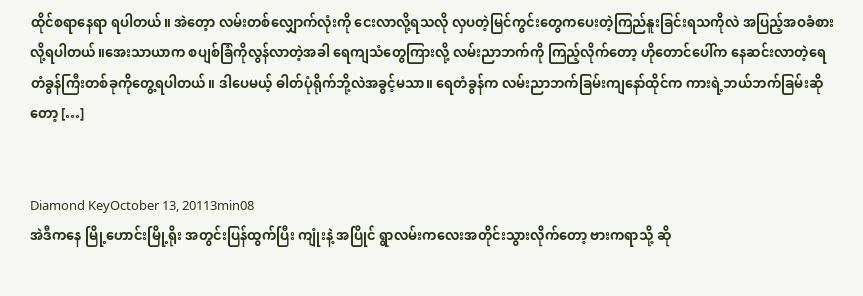ထိုင်စရာနေရာ ရပါတယ်။ အဲတေ့ာ လမ်းတစ်လျှောက်လုံးကို ငေးလာလို့ရသလို လှပတဲ့မြင်ကွင်းတွေကပေးတဲ့ကြည်နူးခြင်းရသကိုလဲ အပြည့်အဝခံစားလို့ရပါတယ်။အေးသာယာက စပျစ်ခြံကိုလွန်လာတဲ့အခါ ရေကျသံတွေကြားလို့ လမ်းညာဘက်ကို ကြည့်လိုက်တော့ ဟိုတောင်ပေါ်က နေဆင်းလာတဲ့ရေတံခွန်ကြီးတစ်ခုကိုတွေ့ရပါတယ်။ ဒါပေမယ့် ဓါတ်ပုံရိုက်ဘို့လဲအခွင့်မသာ။ ရေတံခွန်က လမ်းညာဘက်ခြမ်းကျနော်ထိုင်က ကားရဲ့ဘယ်ဘက်ခြမ်းဆိုတော့ […]


Diamond KeyOctober 13, 20113min08
အဲဒီကနေ မြို့ဟောင်းမြို့ရိုး အတွင်းပြန်ထွက်ပြီး ကျုံးနဲ့ အပြိုင် ရွာလမ်းကလေးအတိုင်းသွားလိုက်တော့ ဗားကရာသို့ ဆို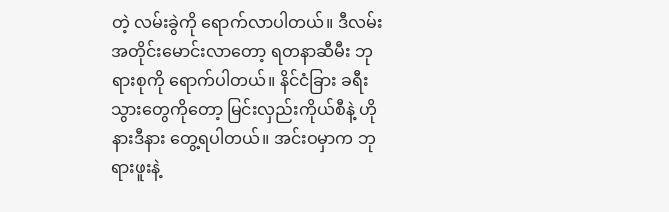တဲ့ လမ်းခွဲကို ရောက်လာပါတယ်။ ဒီလမ်းအတိုင်းမောင်းလာတော့ ရတနာဆီမီး ဘုရားစုကို ရောက်ပါတယ်။ နိင်ငံခြား ခရီးသွားတွေကိုတော့ မြင်းလှည်းကိုယ်စီနဲ့ ဟိုနားဒီနား တွေ့ရပါတယ်။ အင်းဝမှာက ဘုရားဖူးနဲ့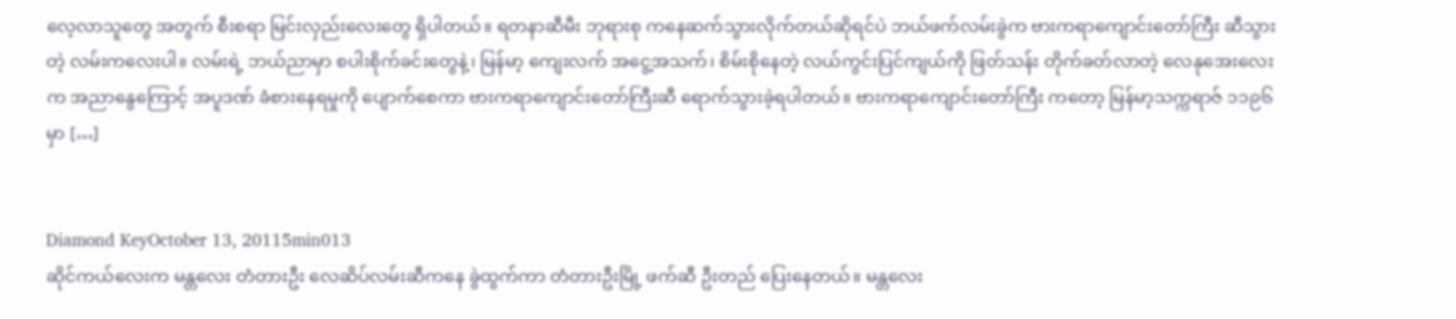လေ့လာသူတွေ အတွက် စီးစရာ မြင်းလှည်းလေးတွေ ရှိပါတယ်။ ရတနာဆီမီး ဘုရားစု ကနေဆက်သွားလိုက်တယ်ဆိုရင်ပဲ ဘယ်ဖက်လမ်းခွဲက ဗားကရာကျောင်းတော်ကြီး ဆီသွားတဲ့ လမ်းကလေးပါ။ လမ်းရဲ့ ဘယ်ညာမှာ စပါးစိုက်ခင်းတွေနဲ့၊ မြန်မာ့ ကျေးလက် အငွေ့အသက်၊ စိမ်းစိုနေတဲ့ လယ်ကွင်းပြင်ကျယ်ကို ဖြတ်သန်း တိုက်ခတ်လာတဲ့ လေနုအေးလေးက အညာနွေကြောင့် အပူဒဏ် ခံစားနေရမှုကို ပျောက်စေကာ ဗားကရာကျောင်းတော်ကြီးဆီ ရောက်သွားခဲ့ရပါတယ်။ ဗားကရာကျောင်းတော်ကြီး ကတော့ မြန်မာ့သက္ကရာဇ် ၁၁၉၆ မှာ […]


Diamond KeyOctober 13, 20115min013
ဆိုင်ကယ်လေးက မန္တလေး တံတားဦး လေဆိပ်လမ်းဆီကနေ ခွဲထွက်ကာ တံတားဦးမြို့ ဖက်ဆီ ဦးတည် ပြေးနေတယ်။ မန္တလေး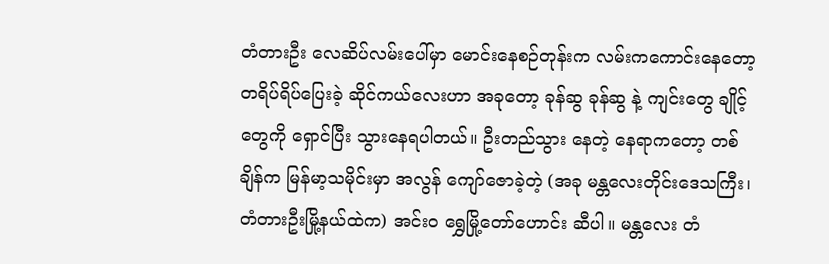တံတားဦး လေဆိပ်လမ်းပေါ်မှာ မောင်းနေစဉ်တုန်းက လမ်းကကောင်းနေတော့ တရိပ်ရိပ်ပြေးခဲ့ ဆိုင်ကယ်လေးဟာ အခုတော့ ခုန်ဆွ ခုန်ဆွ နဲ့ ကျင်းတွေ ချိုင့်တွေကို ရှောင်ပြီး သွားနေရပါတယ်။ ဦးတည်သွား နေတဲ့ နေရာကတော့ တစ်ချိန်က မြန်မာ့သမိုင်းမှာ အလွန် ကျော်ဇောခဲ့တဲ့ (အခု မန္တလေးတိုင်းဒေသကြီး၊ တံတားဦးမြို့နယ်ထဲက) အင်းဝ ရွှေမြို့တော်ဟောင်း ဆီပါ။ မန္တလေး တံ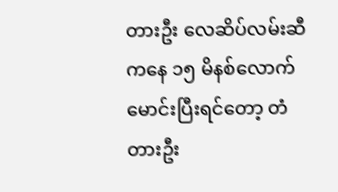တားဦး လေဆိပ်လမ်းဆီကနေ ၁၅ မိနစ်လောက် မောင်းပြီးရင်တော့ တံတားဦး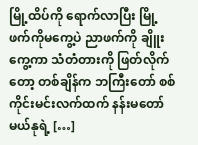မြို့ထိပ်ကို ရောက်လာပြီး မြို့ဖက်ကိုမကွေ့ပဲ ညာဖက်ကို ချိူးကွေ့ကာ သံတံတားကို ဖြတ်လိုက်တော့ တစ်ချိန်က ဘကြီးတော် စစ်ကိုင်းမင်းလက်ထက် နန်းမတော် မယ်နုရဲ့ […]